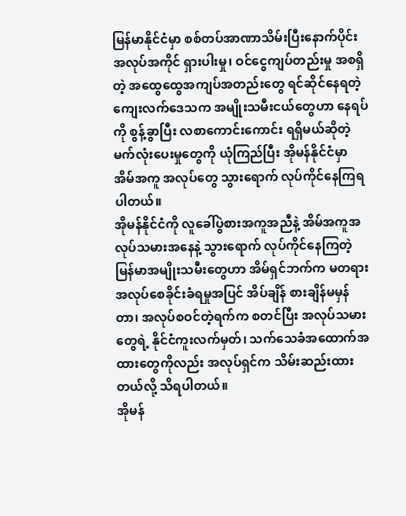မြန်မာနိုင်ငံမှာ စစ်တပ်အာဏာသိမ်းပြီးနောက်ပိုင်း အလုပ်အကိုင် ရှားပါးမှု၊ ဝင်ငွေကျပ်တည်းမှု အစရှိတဲ့ အထွေထွေအကျပ်အတည်းတွေ ရင်ဆိုင်နေရတဲ့ ကျေးလက်ဒေသက အမျိုးသမီးငယ်တွေဟာ နေရပ်ကို စွန့်ခွာပြီး လစာကောင်းကောင်း ရရှိမယ်ဆိုတဲ့ မက်လုံးပေးမှုတွေကို ယုံကြည်ပြီး အိုမန်နိုင်ငံမှာ အိမ်အကူ အလုပ်တွေ သွားရောက် လုပ်ကိုင်နေကြရပါတယ်။
အိုမန်နိုင်ငံကို လူခေါ်ပွဲစားအကူအညီနဲ့ အိမ်အကူအလုပ်သမားအနေနဲ့ သွားရောက် လုပ်ကိုင်နေကြတဲ့ မြန်မာအမျိုးသမီးတွေဟာ အိမ်ရှင်ဘက်က မတရားအလုပ်စေခိုင်းခံရမှုအပြင် အိပ်ချိန် စားချိန်မမှန်တာ၊ အလုပ်စဝင်တဲ့ရက်က စတင်ပြီး အလုပ်သမားတွေရဲ့ နိုင်ငံကူးလက်မှတ်၊ သက်သေခံအထောက်အထားတွေကိုလည်း အလုပ်ရှင်က သိမ်းဆည်းထားတယ်လို့ သိရပါတယ်။
အိုမန်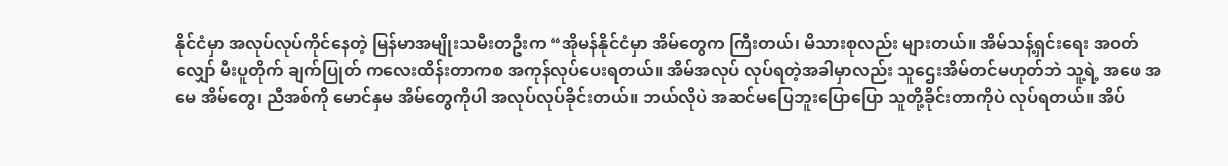နိုင်ငံမှာ အလုပ်လုပ်ကိုင်နေတဲ့ မြန်မာအမျိုးသမီးတဦးက “အိုမန်နိုင်ငံမှာ အိမ်တွေက ကြီးတယ်၊ မိသားစုလည်း များတယ်။ အိမ်သန့်ရှင်းရေး အဝတ်လျှော် မီးပူတိုက် ချက်ပြုတ် ကလေးထိန်းတာကစ အကုန်လုပ်ပေးရတယ်။ အိမ်အလုပ် လုပ်ရတဲ့အခါမှာလည်း သူဌေးအိမ်တင်မဟုတ်ဘဲ သူ့ရဲ့ အဖေ အမေ အိမ်တွေ၊ ညီအစ်ကို မောင်နှမ အိမ်တွေကိုပါ အလုပ်လုပ်ခိုင်းတယ်။ ဘယ်လိုပဲ အဆင်မပြေဘူးပြောပြော သူတို့ခိုင်းတာကိုပဲ လုပ်ရတယ်။ အိပ်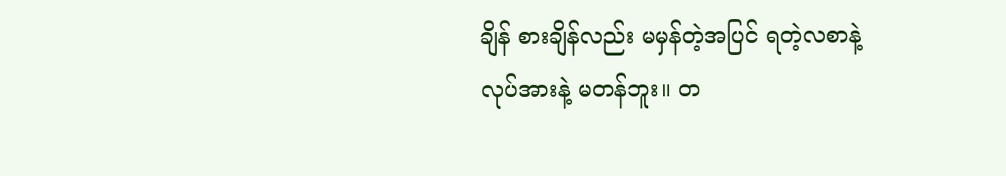ချိန် စားချိန်လည်း မမှန်တဲ့အပြင် ရတဲ့လစာနဲ့ လုပ်အားနဲ့ မတန်ဘူး။ တ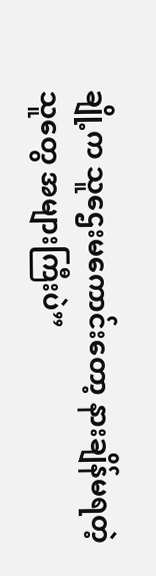ချို့က သူဌေးမကောင်းတော့ နားချိန်မရတဲ့သူတွေ အများကြီးပဲ”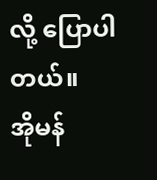လို့ ပြောပါတယ်။
အိုမန်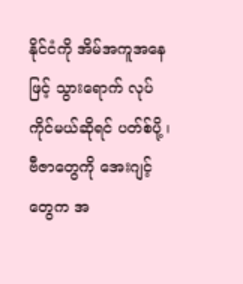နိုင်ငံကို အိမ်အကူအနေဖြင့် သွားရောက် လုပ်ကိုင်မယ်ဆိုရင် ပတ်စ်ပို့ ၊ ဗီဇာတွေကို အေးဂျင့်တွေက အ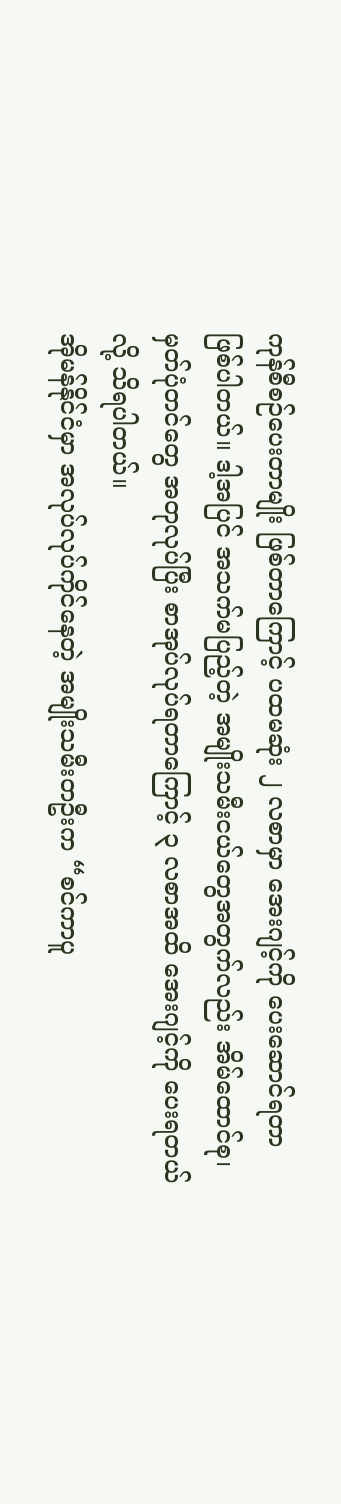ကုန်စီစဉ်ပေးတာမျိုး ဖြစ်တာကြောင့် ပထမဆုံး ၂ လစာမှာ အေးဂျင့်ကို ပေးဆောင်ရတာ ဖြစ်ပါတယ်။ ဒါ့အပြင် အသက်မပြည့်တဲ့ အမျိုးသမီးငယ်တွေအတွက်လည်း အိမ်ထောင်စု၊ မှတ်ပုံတင်တွေ အတုလုပ်ပြီး စာအုပ်လုပ်ရတာကြောင့် ၃ လစာအထိ အေးဂျင့်ကို ပေးရတယ်လို့ သိရပါတယ်။
အိုမန်နိုင်ငံမှာ အလုပ်လုပ်ကိုင်နေတဲ့ အမျိုးသမီးတဦးက “စင်ကာပူ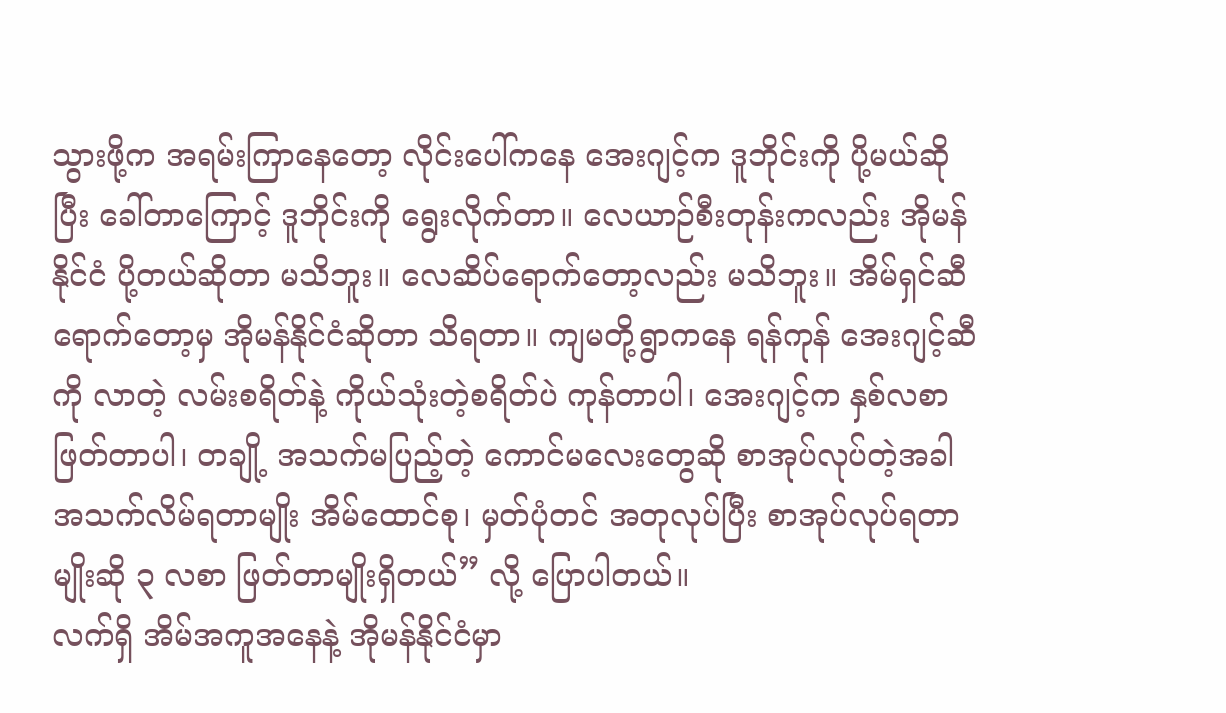သွားဖို့က အရမ်းကြာနေတော့ လိုင်းပေါ်ကနေ အေးဂျင့်က ဒူဘိုင်းကို ပို့မယ်ဆိုပြီး ခေါ်တာကြောင့် ဒူဘိုင်းကို ရွေးလိုက်တာ။ လေယာဉ်စီးတုန်းကလည်း အိုမန်နိုင်ငံ ပို့တယ်ဆိုတာ မသိဘူး။ လေဆိပ်ရောက်တော့လည်း မသိဘူး။ အိမ်ရှင်ဆီရောက်တော့မှ အိုမန်နိုင်ငံဆိုတာ သိရတာ။ ကျမတို့ရွာကနေ ရန်ကုန် အေးဂျင့်ဆီကို လာတဲ့ လမ်းစရိတ်နဲ့ ကိုယ်သုံးတဲ့စရိတ်ပဲ ကုန်တာပါ၊ အေးဂျင့်က နှစ်လစာ ဖြတ်တာပါ၊ တချို့ အသက်မပြည့်တဲ့ ကောင်မလေးတွေဆို စာအုပ်လုပ်တဲ့အခါ အသက်လိမ်ရတာမျိုး အိမ်ထောင်စု၊ မှတ်ပုံတင် အတုလုပ်ပြီး စာအုပ်လုပ်ရတာမျိုးဆို ၃ လစာ ဖြတ်တာမျိုးရှိတယ်” လို့ ပြောပါတယ်။
လက်ရှိ အိမ်အကူအနေနဲ့ အိုမန်နိုင်ငံမှာ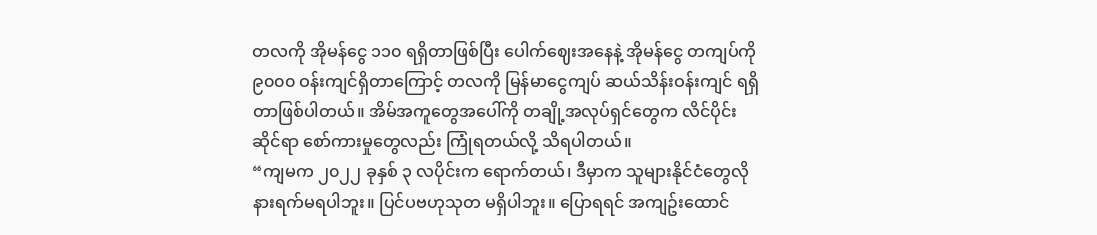တလကို အိုမန်ငွေ ၁၁၀ ရရှိတာဖြစ်ပြီး ပေါက်ဈေးအနေနဲ့ အိုမန်ငွေ တကျပ်ကို ၉၀၀၀ ဝန်းကျင်ရှိတာကြောင့် တလကို မြန်မာငွေကျပ် ဆယ်သိန်းဝန်းကျင် ရရှိတာဖြစ်ပါတယ်။ အိမ်အကူတွေအပေါ်ကို တချို့အလုပ်ရှင်တွေက လိင်ပိုင်းဆိုင်ရာ စော်ကားမှုတွေလည်း ကြုံရတယ်လို့ သိရပါတယ်။
“ကျမက ၂၀၂၂ ခုနှစ် ၃ လပိုင်းက ရောက်တယ်၊ ဒီမှာက သူများနိုင်ငံတွေလို နားရက်မရပါဘူး။ ပြင်ပဗဟုသုတ မရှိပါဘူး။ ပြောရရင် အကျဥ်းထောင်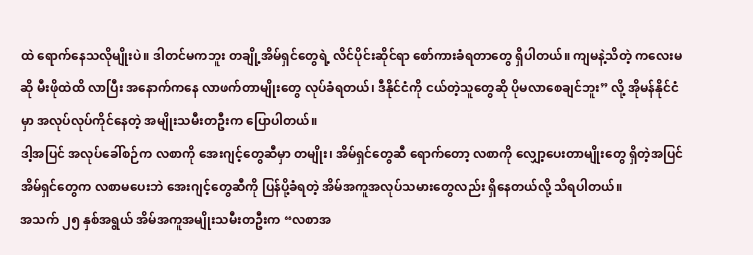ထဲ ရောက်နေသလိုမျိုးပဲ။ ဒါတင်မကဘူး တချို့အိမ်ရှင်တွေရဲ့ လိင်ပိုင်းဆိုင်ရာ စော်ကားခံရတာတွေ ရှိပါတယ်။ ကျမနဲ့သိတဲ့ ကလေးမဆို မီးဖိုထဲထိ လာပြီး အနောက်ကနေ လာဖက်တာမျိုးတွေ လုပ်ခံရတယ်၊ ဒီနိုင်ငံကို ငယ်တဲ့သူတွေဆို ပိုမလာစေချင်ဘူး” လို့ အိုမန်နိုင်ငံမှာ အလုပ်လုပ်ကိုင်နေတဲ့ အမျိုးသမီးတဦးက ပြောပါတယ်။
ဒါ့အပြင် အလုပ်ခေါ်စဉ်က လစာကို အေးဂျင့်တွေဆီမှာ တမျိုး၊ အိမ်ရှင်တွေဆီ ရောက်တော့ လစာကို လျှော့ပေးတာမျိုးတွေ ရှိတဲ့အပြင် အိမ်ရှင်တွေက လစာမပေးဘဲ အေးဂျင့်တွေဆီကို ပြန်ပို့ခံရတဲ့ အိမ်အကူအလုပ်သမားတွေလည်း ရှိနေတယ်လို့ သိရပါတယ်။
အသက် ၂၅ နှစ်အရွယ် အိမ်အကူအမျိုးသမီးတဦးက “လစာအ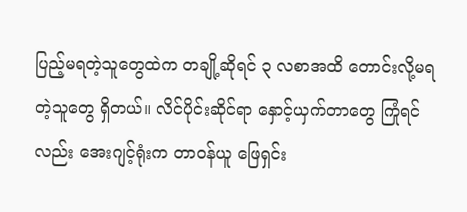ပြည့်မရတဲ့သူတွေထဲက တချို့ဆိုရင် ၃ လစာအထိ တောင်းလို့မရတဲ့သူတွေ ရှိတယ်။ လိင်ပိုင်းဆိုင်ရာ နှောင့်ယှက်တာတွေ ကြုံရင်လည်း အေးဂျင့်ရုံးက တာဝန်ယူ ဖြေရှင်း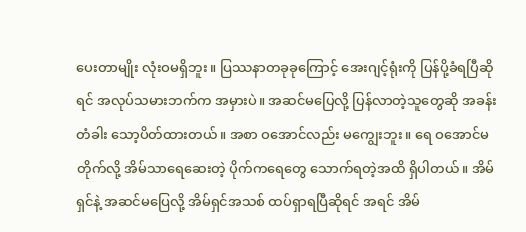ပေးတာမျိုး လုံးဝမရှိဘူး။ ပြဿနာတခုခုကြောင့် အေးဂျင့်ရုံးကို ပြန်ပို့ခံရပြီဆိုရင် အလုပ်သမားဘက်က အမှားပဲ။ အဆင်မပြေလို့ ပြန်လာတဲ့သူတွေဆို အခန်းတံခါး သော့ပိတ်ထားတယ်။ အစာ ဝအောင်လည်း မကျွေးဘူး။ ရေ ဝအောင်မတိုက်လို့ အိမ်သာရေဆေးတဲ့ ပိုက်ကရေတွေ သောက်ရတဲ့အထိ ရှိပါတယ်။ အိမ်ရှင်နဲ့ အဆင်မပြေလို့ အိမ်ရှင်အသစ် ထပ်ရှာရပြီဆိုရင် အရင် အိမ်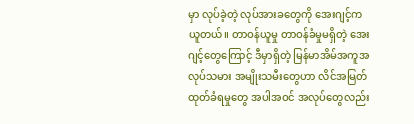မှာ လုပ်ခဲ့တဲ့ လုပ်အားခတွေကို အေးဂျင့်က ယူတယ်။ တာဝန်ယူမှု တာဝန်ခံမှုမရှိတဲ့ အေးဂျင့်တွေကြောင့် ဒီမှာရှိတဲ့ မြန်မာအိမ်အကူအလုပ်သမား အမျိုးသမီးတွေဟာ လိင်အမြတ်ထုတ်ခံရမှုတွေ အပါအဝင် အလုပ်တွေလည်း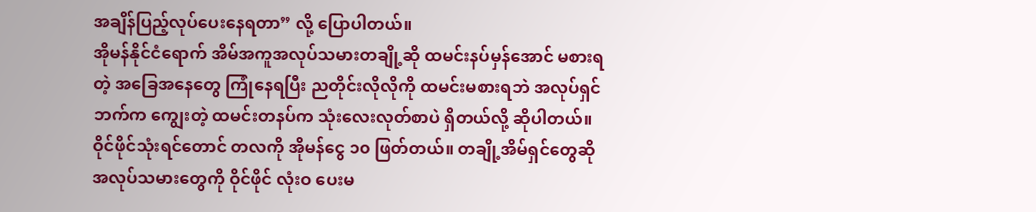အချိန်ပြည့်လုပ်ပေးနေရတာ” လို့ ပြောပါတယ်။
အိုမန်နိုင်ငံရောက် အိမ်အကူအလုပ်သမားတချို့ဆို ထမင်းနပ်မှန်အောင် မစားရတဲ့ အခြေအနေတွေ ကြုံနေရပြီး ညတိုင်းလိုလိုကို ထမင်းမစားရဘဲ အလုပ်ရှင်ဘက်က ကျွေးတဲ့ ထမင်းတနပ်က သုံးလေးလုတ်စာပဲ ရှိတယ်လို့ ဆိုပါတယ်။ ဝိုင်ဖိုင်သုံးရင်တောင် တလကို အိုမန်ငွေ ၁၀ ဖြတ်တယ်။ တချို့အိမ်ရှင်တွေဆို အလုပ်သမားတွေကို ဝိုင်ဖိုင် လုံးဝ ပေးမ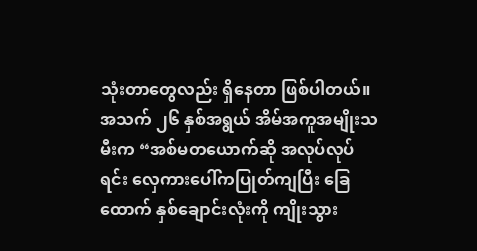သုံးတာတွေလည်း ရှိနေတာ ဖြစ်ပါတယ်။
အသက် ၂၆ နှစ်အရွယ် အိမ်အကူအမျိုးသမီးက “အစ်မတယောက်ဆို အလုပ်လုပ်ရင်း လှေကားပေါ်ကပြုတ်ကျပြီး ခြေထောက် နှစ်ချောင်းလုံးကို ကျိုးသွား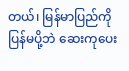တယ်၊ မြန်မာပြည်ကို ပြန်မပို့ဘဲ ဆေးကုပေး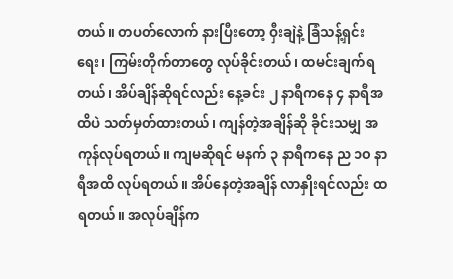တယ်။ တပတ်လောက် နားပြီးတော့ ဝှီးချဲနဲ့ ခြံသန့်ရှင်းရေး၊ ကြမ်းတိုက်တာတွေ လုပ်ခိုင်းတယ်၊ ထမင်းချက်ရတယ်၊ အိပ်ချိန်ဆိုရင်လည်း နေ့ခင်း ၂ နာရီကနေ ၄ နာရီအထိပဲ သတ်မှတ်ထားတယ်၊ ကျန်တဲ့အချိန်ဆို ခိုင်းသမျှ အကုန်လုပ်ရတယ်။ ကျမဆိုရင် မနက် ၃ နာရီကနေ ည ၁၀ နာရီအထိ လုပ်ရတယ်။ အိပ်နေတဲ့အချိန် လာနှိုးရင်လည်း ထရတယ်။ အလုပ်ချိန်က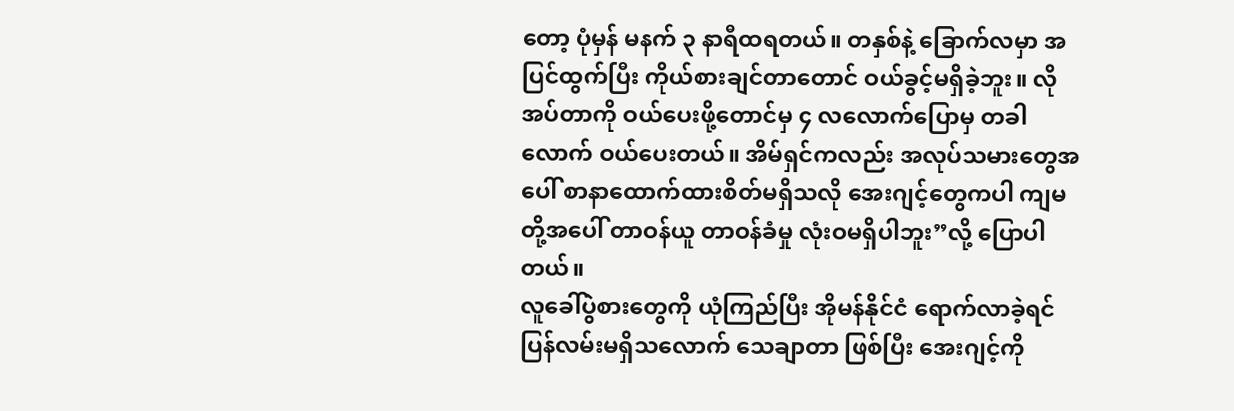တော့ ပုံမှန် မနက် ၃ နာရီထရတယ်။ တနှစ်နဲ့ ခြောက်လမှာ အပြင်ထွက်ပြီး ကိုယ်စားချင်တာတောင် ဝယ်ခွင့်မရှိခဲ့ဘူး။ လိုအပ်တာကို ဝယ်ပေးဖို့တောင်မှ ၄ လလောက်ပြောမှ တခါလောက် ဝယ်ပေးတယ်။ အိမ်ရှင်ကလည်း အလုပ်သမားတွေအပေါ် စာနာထောက်ထားစိတ်မရှိသလို အေးဂျင့်တွေကပါ ကျမတို့အပေါ် တာဝန်ယူ တာဝန်ခံမှု လုံးဝမရှိပါဘူး”လို့ ပြောပါတယ်။
လူခေါ်ပွဲစားတွေကို ယုံကြည်ပြီး အိုမန်နိုင်ငံ ရောက်လာခဲ့ရင် ပြန်လမ်းမရှိသလောက် သေချာတာ ဖြစ်ပြီး အေးဂျင့်ကို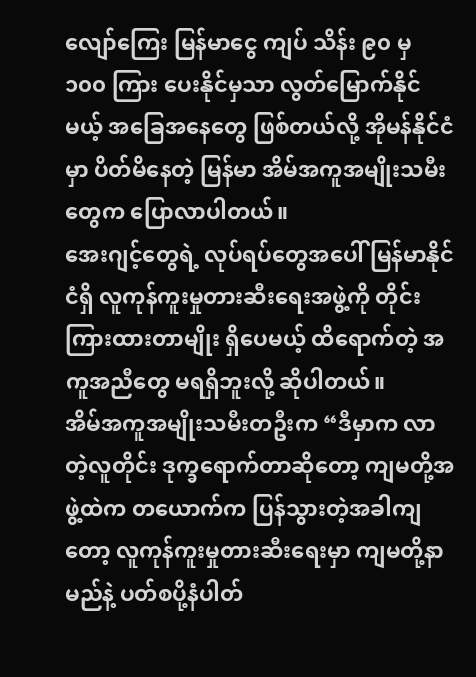လျော်ကြေး မြန်မာငွေ ကျပ် သိန်း ၉၀ မှ ၁၀၀ ကြား ပေးနိုင်မှသာ လွတ်မြောက်နိုင်မယ့် အခြေအနေတွေ ဖြစ်တယ်လို့ အိုမန်နိုင်ငံမှာ ပိတ်မိနေတဲ့ မြန်မာ အိမ်အကူအမျိုးသမီးတွေက ပြောလာပါတယ်။
အေးဂျင့်တွေရဲ့ လုပ်ရပ်တွေအပေါ် မြန်မာနိုင်ငံရှိ လူကုန်ကူးမှုတားဆီးရေးအဖွဲ့ကို တိုင်းကြားထားတာမျိုး ရှိပေမယ့် ထိရောက်တဲ့ အကူအညီတွေ မရရှိဘူးလို့ ဆိုပါတယ်။
အိမ်အကူအမျိုးသမီးတဦးက “ဒီမှာက လာတဲ့လူတိုင်း ဒုက္ခရောက်တာဆိုတော့ ကျမတို့အဖွဲ့ထဲက တယောက်က ပြန်သွားတဲ့အခါကျတော့ လူကုန်ကူးမှုတားဆီးရေးမှာ ကျမတို့နာမည်နဲ့ ပတ်စပို့နံပါတ်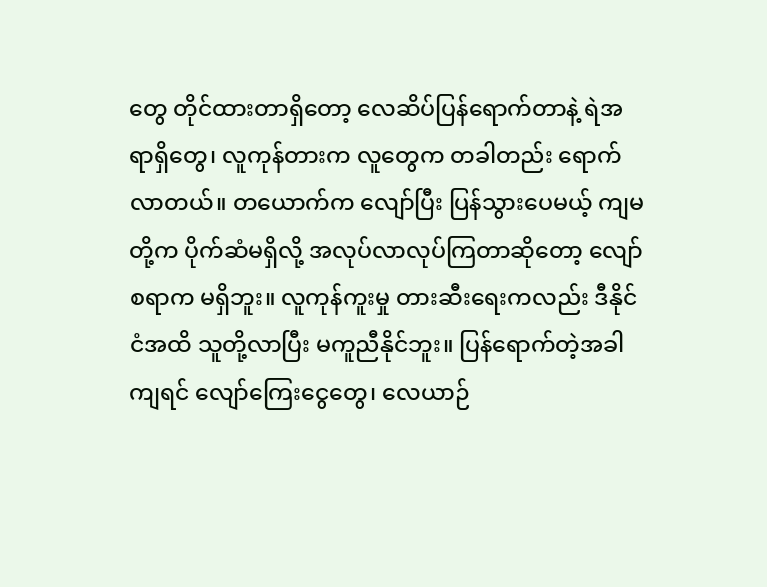တွေ တိုင်ထားတာရှိတော့ လေဆိပ်ပြန်ရောက်တာနဲ့ ရဲအရာရှိတွေ၊ လူကုန်တားက လူတွေက တခါတည်း ရောက်လာတယ်။ တယောက်က လျော်ပြီး ပြန်သွားပေမယ့် ကျမတို့က ပိုက်ဆံမရှိလို့ အလုပ်လာလုပ်ကြတာဆိုတော့ လျော်စရာက မရှိဘူး။ လူကုန်ကူးမှု တားဆီးရေးကလည်း ဒီနိုင်ငံအထိ သူတို့လာပြီး မကူညီနိုင်ဘူး။ ပြန်ရောက်တဲ့အခါကျရင် လျော်ကြေးငွေတွေ၊ လေယာဉ်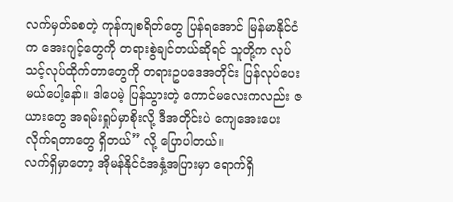လက်မှတ်ခစတဲ့ ကုန်ကျစရိတ်တွေ ပြန်ရအောင် မြန်မာနိုင်ငံက အေးဂျင့်တွေကို တရားစွဲချင်တယ်ဆိုရင် သူတို့က လုပ်သင့်လုပ်ထိုက်တာတွေကို တရားဥပဒေအတိုင်း ပြန်လုပ်ပေးမယ်ပေါ့နော်။ ဒါပေမဲ့ ပြန်သွားတဲ့ ကောင်မလေးကလည်း ဇယားတွေ အရမ်းရှုပ်မှာစိုးလို့ ဒီအတိုင်းပဲ ကျေအေးပေးလိုက်ရတာတွေ ရှိတယ်” လို့ ပြောပါတယ်။
လက်ရှိမှာတော့ အိုမန်နိုင်ငံအနှံ့အပြားမှာ ရောက်ရှိ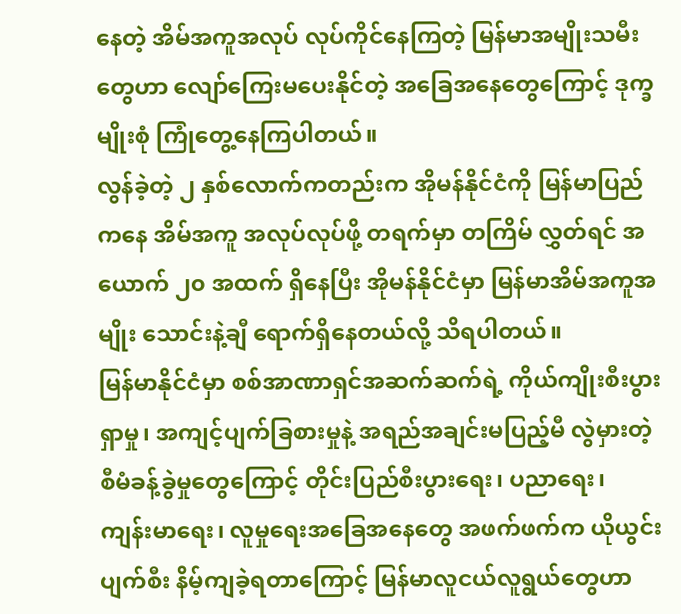နေတဲ့ အိမ်အကူအလုပ် လုပ်ကိုင်နေကြတဲ့ မြန်မာအမျိုးသမီးတွေဟာ လျော်ကြေးမပေးနိုင်တဲ့ အခြေအနေတွေကြောင့် ဒုက္ခမျိုးစုံ ကြုံတွေ့နေကြပါတယ်။
လွန်ခဲ့တဲ့ ၂ နှစ်လောက်ကတည်းက အိုမန်နိုင်ငံကို မြန်မာပြည်ကနေ အိမ်အကူ အလုပ်လုပ်ဖို့ တရက်မှာ တကြိမ် လွှတ်ရင် အယောက် ၂၀ အထက် ရှိနေပြီး အိုမန်နိုင်ငံမှာ မြန်မာအိမ်အကူအမျိုး သောင်းနဲ့ချီ ရောက်ရှိနေတယ်လို့ သိရပါတယ်။
မြန်မာနိုင်ငံမှာ စစ်အာဏာရှင်အဆက်ဆက်ရဲ့ ကိုယ်ကျိုးစီးပွားရှာမှု၊ အကျင့်ပျက်ခြစားမှုနဲ့ အရည်အချင်းမပြည့်မီ လွဲမှားတဲ့ စီမံခန့်ခွဲမှုတွေကြောင့် တိုင်းပြည်စီးပွားရေး၊ ပညာရေး၊ ကျန်းမာရေး၊ လူမှုရေးအခြေအနေတွေ အဖက်ဖက်က ယိုယွင်းပျက်စီး နိမ့်ကျခဲ့ရတာကြောင့် မြန်မာလူငယ်လူရွယ်တွေဟာ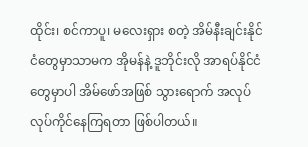ထိုင်း၊ စင်ကာပူ၊ မလေးရှား စတဲ့ အိမ်နီးချင်းနိုင်ငံတွေမှာသာမက အိုမန်နဲ့ ဒူဘိုင်းလို အာရပ်နိုင်ငံတွေမှာပါ အိမ်ဖော်အဖြစ် သွားရောက် အလုပ်လုပ်ကိုင်နေကြရတာ ဖြစ်ပါတယ်။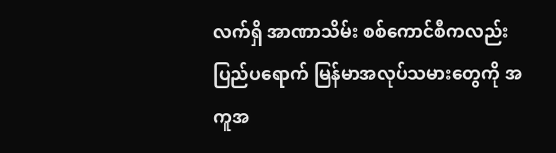လက်ရှိ အာဏာသိမ်း စစ်ကောင်စီကလည်း ပြည်ပရောက် မြန်မာအလုပ်သမားတွေကို အကူအ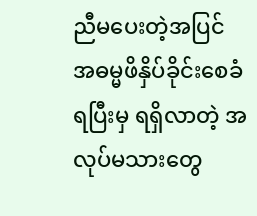ညီမပေးတဲ့အပြင် အဓမ္မဖိနှိပ်ခိုင်းစေခံရပြီးမှ ရရှိလာတဲ့ အလုပ်မသားတွေ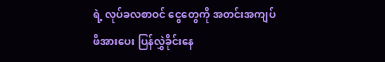ရဲ့ လုပ်ခလစာဝင် ငွေတွေကို အတင်းအကျပ်ဖိအားပေး ပြန်လွှဲခိုင်းနေ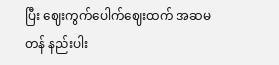ပြီး ဈေးကွက်ပေါက်ဈေးထက် အဆမတန် နည်းပါး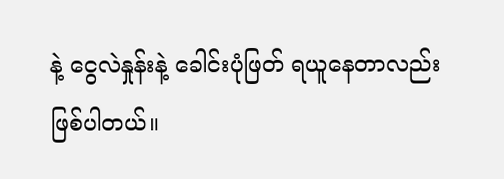နဲ့ ငွေလဲနှုန်းနဲ့ ခေါင်းပုံဖြတ် ရယူနေတာလည်း ဖြစ်ပါတယ်။